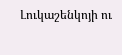Լուկաշենկոյի ու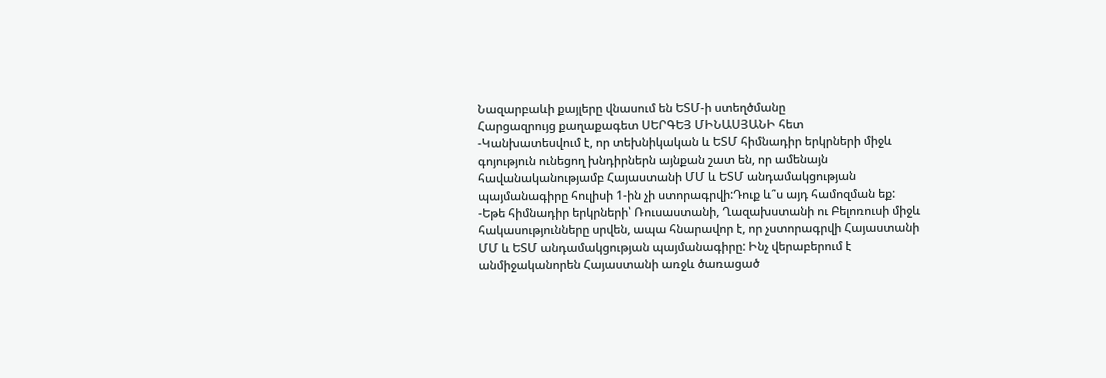Նազարբաևի քայլերը վնասում են ԵՏՄ-ի ստեղծմանը
Հարցազրույց քաղաքագետ ՍԵՐԳԵՅ ՄԻՆԱՍՅԱՆԻ հետ
-Կանխատեսվում է, որ տեխնիկական և ԵՏՄ հիմնադիր երկրների միջև գոյություն ունեցող խնդիրներն այնքան շատ են, որ ամենայն հավանականությամբ Հայաստանի ՄՄ և ԵՏՄ անդամակցության պայմանագիրը հուլիսի 1-ին չի ստորագրվի:Դուք և՞ս այդ համոզման եք:
-Եթե հիմնադիր երկրների՝ Ռուսաստանի, Ղազախստանի ու Բելոռուսի միջև հակասությունները սրվեն, ապա հնարավոր է, որ չստորագրվի Հայաստանի ՄՄ և ԵՏՄ անդամակցության պայմանագիրը: Ինչ վերաբերում է անմիջականորեն Հայաստանի առջև ծառացած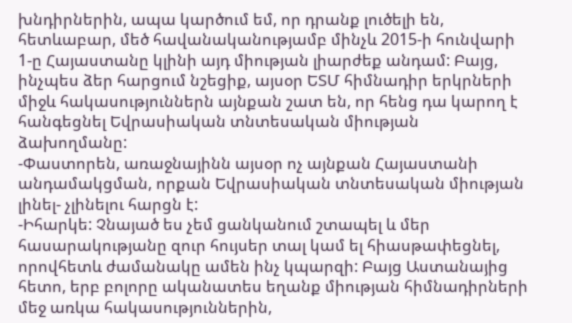խնդիրներին, ապա կարծում եմ, որ դրանք լուծելի են, հետևաբար, մեծ հավանականությամբ մինչև 2015-ի հունվարի 1-ը Հայաստանը կլինի այդ միության լիարժեք անդամ: Բայց, ինչպես ձեր հարցում նշեցիք, այսօր ԵՏՄ հիմնադիր երկրների միջև հակասություններն այնքան շատ են, որ հենց դա կարող է հանգեցնել Եվրասիական տնտեսական միության ձախողմանը:
-Փաստորեն, առաջնայինն այսօր ոչ այնքան Հայաստանի անդամակցման, որքան Եվրասիական տնտեսական միության լինել- չլինելու հարցն է:
-Իհարկե: Չնայած ես չեմ ցանկանում շտապել և մեր հասարակությանը զուր հույսեր տալ կամ ել հիասթափեցնել, որովհետև ժամանակը ամեն ինչ կպարզի: Բայց Աստանայից հետո, երբ բոլորը ականատես եղանք միության հիմնադիրների մեջ առկա հակասություններին,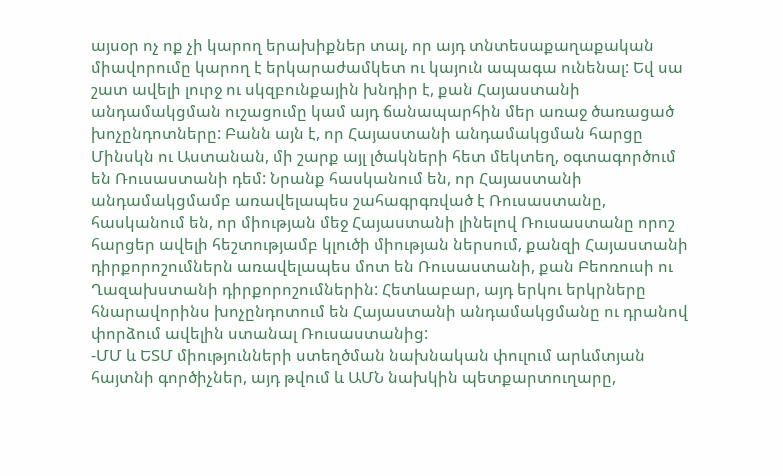այսօր ոչ ոք չի կարող երախիքներ տալ, որ այդ տնտեսաքաղաքական միավորումը կարող է երկարաժամկետ ու կայուն ապագա ունենալ: Եվ սա շատ ավելի լուրջ ու սկզբունքային խնդիր է, քան Հայաստանի անդամակցման ուշացումը կամ այդ ճանապարհին մեր առաջ ծառացած խոչընդոտները: Բանն այն է, որ Հայաստանի անդամակցման հարցը Մինսկն ու Աստանան, մի շարք այլ լծակների հետ մեկտեղ, օգտագործում են Ռուսաստանի դեմ: Նրանք հասկանում են, որ Հայաստանի անդամակցմամբ առավելապես շահագրգռված է Ռուսաստանը, հասկանում են, որ միության մեջ Հայաստանի լինելով Ռուսաստանը որոշ հարցեր ավելի հեշտությամբ կլուծի միության ներսում, քանզի Հայաստանի դիրքորոշումներն առավելապես մոտ են Ռուսաստանի, քան Բեոռուսի ու Ղազախստանի դիրքորոշումներին: Հետևաբար, այդ երկու երկրները հնարավորինս խոչընդոտում են Հայաստանի անդամակցմանը ու դրանով փորձում ավելին ստանալ Ռուսաստանից:
-ՄՄ և ԵՏՄ միությունների ստեղծման նախնական փուլում արևմտյան հայտնի գործիչներ, այդ թվում և ԱՄՆ նախկին պետքարտուղարը,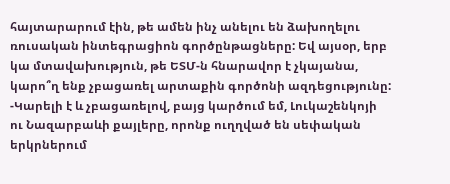հայտարարում էին, թե ամեն ինչ անելու են ձախողելու ռուսական ինտեգրացիոն գործընթացները: Եվ այսօր, երբ կա մտավախություն, թե ԵՏՄ-ն հնարավոր է չկայանա, կարո՞ղ ենք չբացառել արտաքին գործոնի ազդեցությունը:
-Կարելի է և չբացառելով, բայց կարծում եմ, Լուկաշենկոյի ու Նազարբաևի քայլերը, որոնք ուղղված են սեփական երկրներում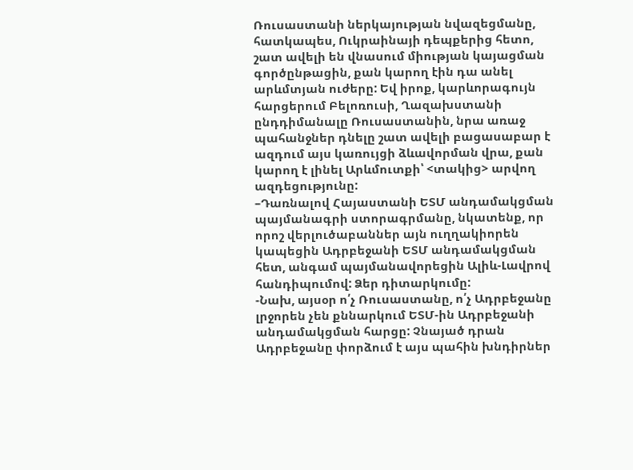Ռուսաստանի ներկայության նվազեցմանը, հատկապես, Ուկրաինայի դեպքերից հետո, շատ ավելի են վնասում միության կայացման գործընթացին, քան կարող էին դա անել արևմտյան ուժերը: Եվ իրոք, կարևորագույն հարցերում Բելոռուսի, Ղազախստանի ընդդիմանալը Ռուսաստանին, նրա առաջ պահանջներ դնելը շատ ավելի բացասաբար է ազդում այս կառույցի ձևավորման վրա, քան կարող է լինել Արևմուտքի՝ <տակից> արվող ազդեցությունը:
–Դառնալով Հայաստանի ԵՏՄ անդամակցման պայմանագրի ստորագրմանը, նկատենք, որ որոշ վերլուծաբաններ այն ուղղակիորեն կապեցին Ադրբեջանի ԵՏՄ անդամակցման հետ, անգամ պայմանավորեցին Ալիև-Լավրով հանդիպումով: Ձեր դիտարկումը:
-Նախ, այսօր ո՛չ Ռուսաստանը, ո՛չ Ադրբեջանը լրջորեն չեն քննարկում ԵՏՄ-ին Ադրբեջանի անդամակցման հարցը: Չնայած դրան Ադրբեջանը փորձում է այս պահին խնդիրներ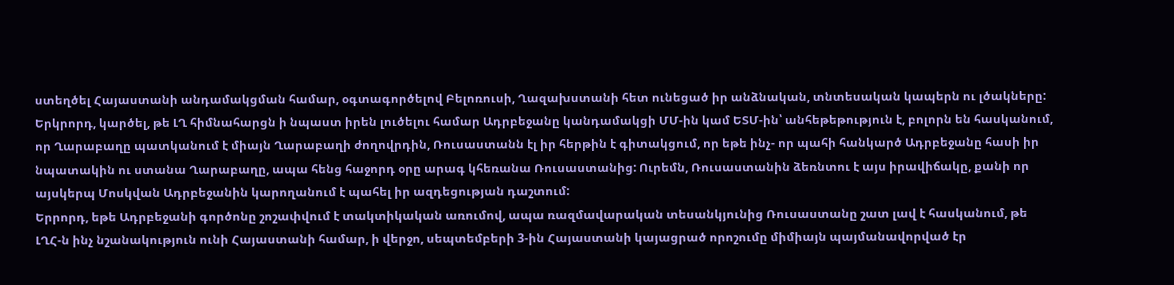ստեղծել Հայաստանի անդամակցման համար, օգտագործելով Բելոռուսի, Ղազախստանի հետ ունեցած իր անձնական, տնտեսական կապերն ու լծակները: Երկրորդ, կարծել, թե ԼՂ հիմնահարցն ի նպաստ իրեն լուծելու համար Ադրբեջանը կանդամակցի ՄՄ-ին կամ ԵՏՄ-ին՝ անհեթեթություն է, բոլորն են հասկանում, որ Ղարաբաղը պատկանում է միայն Ղարաբաղի ժողովրդին, Ռուսաստանն էլ իր հերթին է գիտակցում, որ եթե ինչ- որ պահի հանկարծ Ադրբեջանը հասի իր նպատակին ու ստանա Ղարաբաղը, ապա հենց հաջորդ օրը արագ կհեռանա Ռուսաստանից: Ուրեմն, Ռուսաստանին ձեռնտու է այս իրավիճակը, քանի որ այսկերպ Մոսկվան Ադրբեջանին կարողանում է պահել իր ազդեցության դաշտում:
Երրորդ, եթե Ադրբեջանի գործոնը շոշափվում է տակտիկական առումով, ապա ռազմավարական տեսանկյունից Ռուսաստանը շատ լավ է հասկանում, թե ԼՂՀ-ն ինչ նշանակություն ունի Հայաստանի համար, ի վերջո, սեպտեմբերի 3-ին Հայաստանի կայացրած որոշումը միմիայն պայմանավորված էր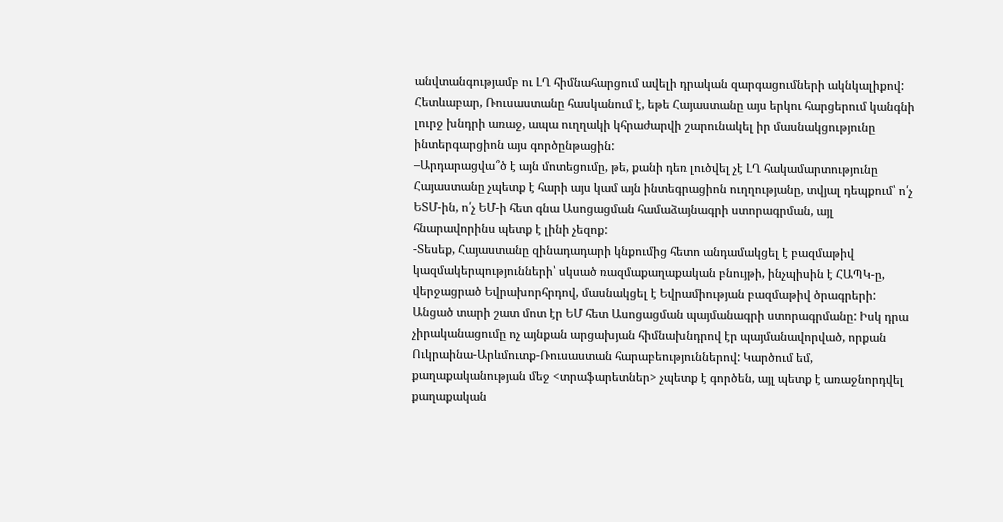անվտանգությամբ ու ԼՂ հիմնահարցում ավելի դրական զարգացումների ակնկալիքով: Հետևաբար, Ռուսաստանը հասկանում է, եթե Հայաստանը այս երկու հարցերում կանգնի լուրջ խնդրի առաջ, ապա ուղղակի կհրաժարվի շարունակել իր մասնակցությունը ինտերգարցիոն այս գործընթացին:
–Արդարացվա՞ծ է այն մոտեցումը, թե, քանի դեռ լուծվել չէ ԼՂ հակամարտությունը Հայաստանը չպետք է հարի այս կամ այն ինտեգրացիոն ուղղությանը, տվյալ դեպքում՝ ո՛չ ԵՏՄ-ին, ո՛չ ԵՄ-ի հետ գնա Ասոցացման համաձայնագրի ստորագրման, այլ հնարավորինս պետք է լինի չեզոք:
-Տեսեք, Հայաստանը զինադադարի կնքումից հետո անդամակցել է բազմաթիվ կազմակերպությունների՝ սկսած ռազմաքաղաքական բնույթի, ինչպիսին է ՀԱՊԿ-ը, վերջացրած Եվրախորհրդով, մասնակցել է Եվրամիության բազմաթիվ ծրագրերի: Անցած տարի շատ մոտ էր ԵՄ հետ Ասոցացման պայմանագրի ստորագրմանը: Իսկ դրա չիրականացումը ոչ այնքան արցախյան հիմնախնդրով էր պայմանավորված, որքան Ուկրաինա-Արևմուտք-Ռուսաստան հարաբեություններով: Կարծում եմ, քաղաքականության մեջ <տրաֆարետներ> չպետք է գործեն, այլ պետք է առաջնորդվել քաղաքական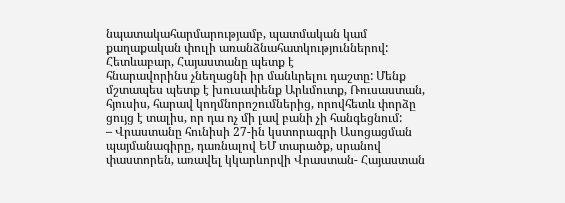նպատակահարմարությամբ, պատմական կամ քաղաքական փուլի առանձնահատկություններով: Հետևաբար, Հայաստանը պետք է
հնարավորինս չնեղացնի իր մանևրելու դաշտը: Մենք մշտապես պետք է խուսափենք Արևմուտք, Ռուսաստան, հյուսիս, հարավ կողմնորոշումներից, որովհետև փորձը ցույց է տալիս, որ դա ոչ մի լավ բանի չի հանգեցնում:
– Վրաստանը հունիսի 27-ին կստորագրի Ասոցացման պայմանագիրը, դառնալով ԵՄ տարածք, սրանով փաստորեն, առավել կկարևորվի Վրաստան- Հայաստան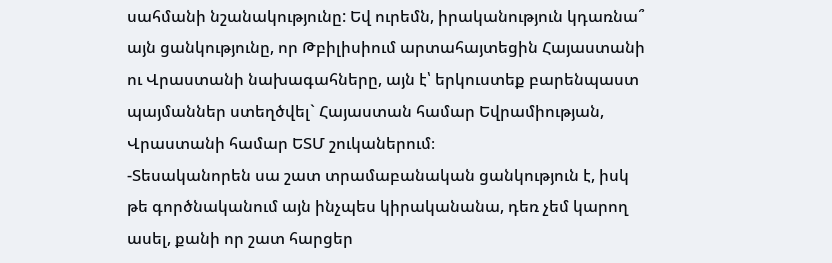սահմանի նշանակությունը: Եվ ուրեմն, իրականություն կդառնա՞ այն ցանկությունը, որ Թբիլիսիում արտահայտեցին Հայաստանի ու Վրաստանի նախագահները, այն է՝ երկուստեք բարենպաստ պայմաններ ստեղծվել` Հայաստան համար Եվրամիության, Վրաստանի համար ԵՏՄ շուկաներում։
-Տեսականորեն սա շատ տրամաբանական ցանկություն է, իսկ թե գործնականում այն ինչպես կիրականանա, դեռ չեմ կարող ասել, քանի որ շատ հարցեր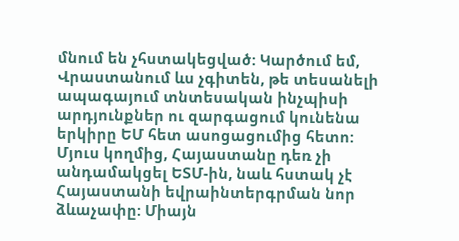մնում են չհստակեցված: Կարծում եմ, Վրաստանում ևս չգիտեն, թե տեսանելի ապագայում տնտեսական ինչպիսի արդյունքներ ու զարգացում կունենա երկիրը ԵՄ հետ ասոցացումից հետո: Մյուս կողմից, Հայաստանը դեռ չի անդամակցել ԵՏՄ-ին, նաև հստակ չէ Հայաստանի եվրաինտերգրման նոր ձևաչափը: Միայն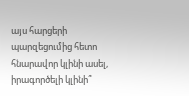այս հարցերի պարզեցումից հետո հնարավոր կլինի ասել, իրագործելի կլինի՞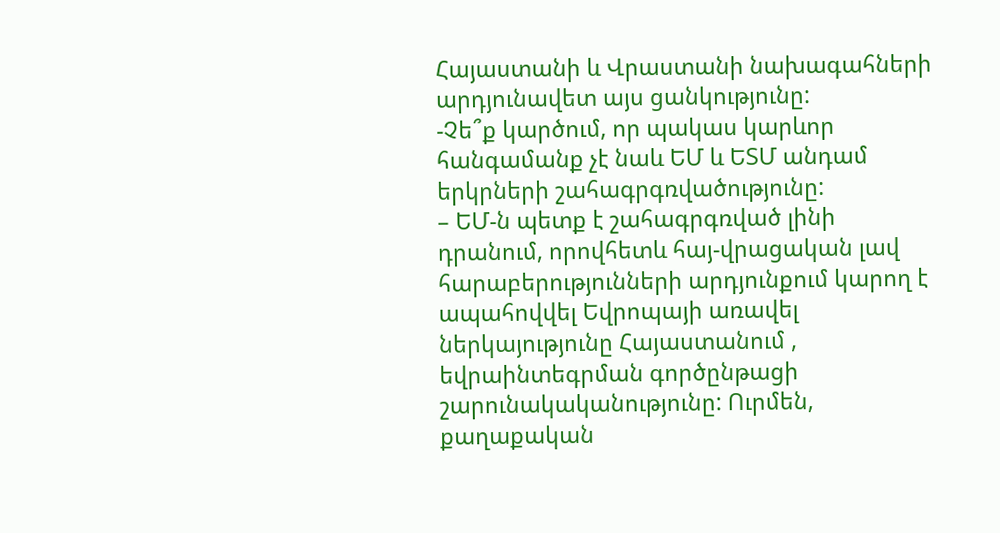Հայաստանի և Վրաստանի նախագահների արդյունավետ այս ցանկությունը:
-Չե՞ք կարծում, որ պակաս կարևոր հանգամանք չէ նաև ԵՄ և ԵՏՄ անդամ երկրների շահագրգռվածությունը:
– ԵՄ-ն պետք է շահագրգռված լինի դրանում, որովհետև հայ-վրացական լավ հարաբերությունների արդյունքում կարող է ապահովվել Եվրոպայի առավել ներկայությունը Հայաստանում , եվրաինտեգրման գործընթացի շարունակականությունը: Ուրմեն, քաղաքական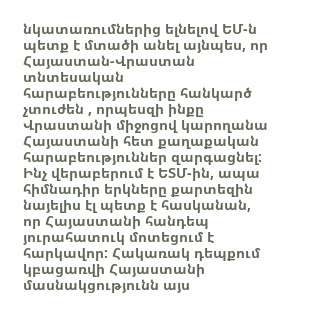նկատառումներից ելնելով ԵՄ-ն պետք է մտածի անել այնպես, որ Հայաստան-Վրաստան տնտեսական հարաբեությունները հանկարծ չտուժեն , որպեսզի ինքը Վրաստանի միջոցով կարողանա Հայաստանի հետ քաղաքական հարաբեություններ զարգացնել: Ինչ վերաբերում է ԵՏՄ-ին, ապա հիմնադիր երկները քարտեզին նայելիս էլ պետք է հասկանան, որ Հայաստանի հանդեպ յուրահատուկ մոտեցում է հարկավոր: Հակառակ դեպքում կբացառվի Հայաստանի մասնակցությունն այս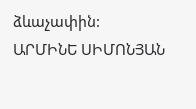ձևաչափին:
ԱՐՄԻՆԵ ՍԻՄՈՆՅԱՆ